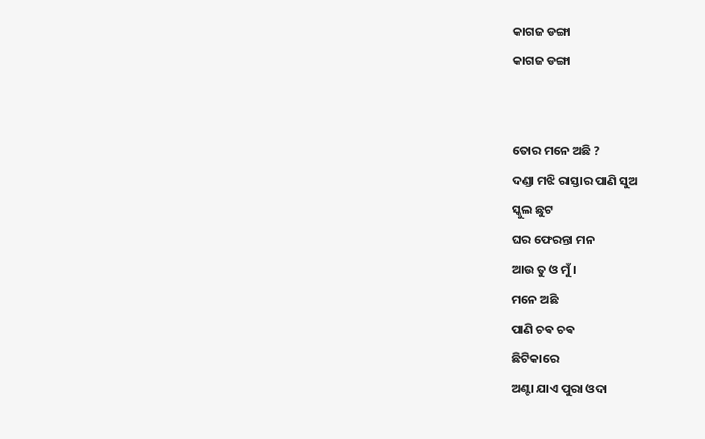କାଗଜ ଡଙ୍ଗା
କାଗଜ ଡଙ୍ଗା


ତୋର ମନେ ଅଛି ?
ଦଣ୍ଡା ମଝି ରାସ୍ତାର ପାଣି ସୁଅ
ସ୍କୁଲ ଛୁଟ
ଘର ଫେରନ୍ତା ମନ
ଆଉ ତୁ ଓ ମୁଁ ।
ମନେ ଅଛି
ପାଣି ଚଵ ଚଵ
ଛିଟିକାରେ
ଅଣ୍ଟା ଯାଏ ପୁରା ଓଦା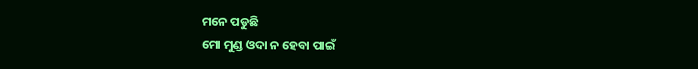ମନେ ପଡୁଛି
ମୋ ମୁଣ୍ଡ ଓଦା ନ ହେବା ପାଇଁ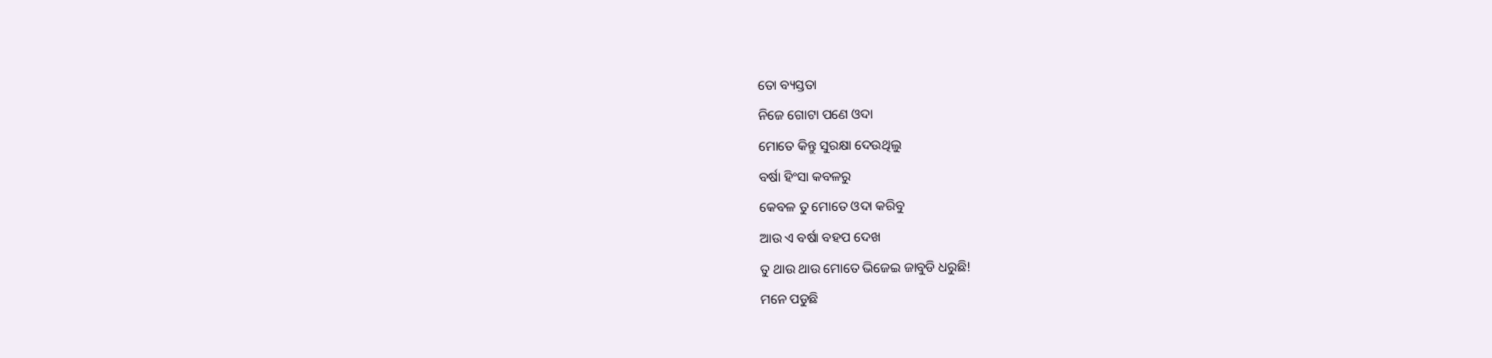ତୋ ବ୍ୟସ୍ତତା
ନିଜେ ଗୋଟା ପଣେ ଓଦା
ମୋତେ କିନ୍ତୁ ସୁରକ୍ଷା ଦେଉଥିଲୁ
ବର୍ଷା ହିଂସା କବଳରୁ
କେବଳ ତୁ ମୋତେ ଓଦା କରିବୁ
ଆଉ ଏ ବର୍ଷା ବହପ ଦେଖ
ତୁ ଥାଉ ଥାଉ ମୋତେ ଭିଜେଇ ଜାବୁଡି ଧରୁଛି!
ମନେ ପଡୁଛି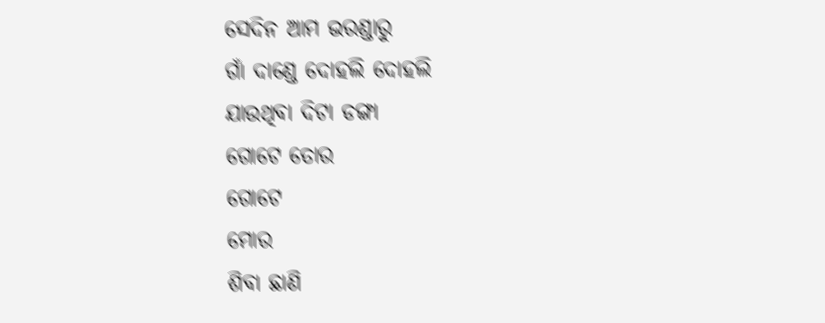ସେଦିନ ଆମ ଭରଣ୍ଡାରୁ
ଗାଁ ଦାଣ୍ଡେ ଦୋହଲି ଦୋହଲି
ଯାଉଥିବା ଦିଟା ଡଙ୍ଗା
ଗୋଟେ ତୋର
ଗୋଟେ
ମୋର
ଶିବା ଛାଣି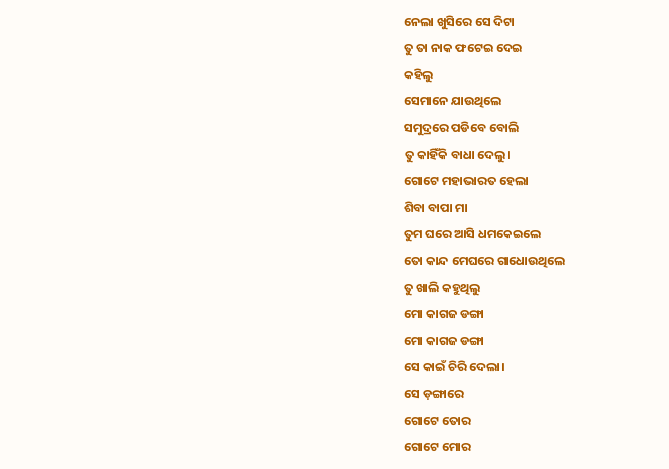ନେଲା ଖୁସିରେ ସେ ଦିଟା
ତୁ ତା ନାକ ଫଟେଇ ଦେଇ
କହିଲୁ
ସେମାନେ ଯାଉଥିଲେ
ସମୁଦ୍ରରେ ପଡିବେ ବୋଲି
ତୁ କାହିଁକି ବାଧା ଦେଲୁ।
ଗୋଟେ ମହାଭାରତ ହେଲା
ଶିବା ବାପା ମା
ତୁମ ଘରେ ଆସି ଧମକେଇଲେ
ତୋ କାନ୍ଦ ମେଘରେ ଗାଧୋଉଥିଲେ
ତୁ ଖାଲି କହୁଥିଲୁ
ମୋ କାଗଜ ଡଙ୍ଗା
ମୋ କାଗଜ ଡଙ୍ଗା
ସେ କାଇଁ ଚିରି ଦେଲା।
ସେ ଡ଼ଙ୍ଗାରେ
ଗୋଟେ ତୋର
ଗୋଟେ ମୋର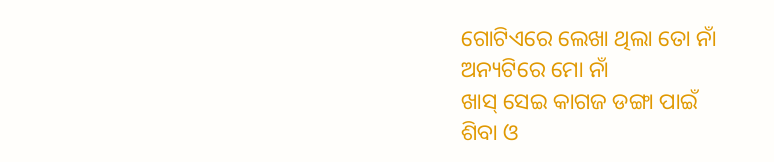ଗୋଟିଏରେ ଲେଖା ଥିଲା ତୋ ନାଁ
ଅନ୍ୟଟିରେ ମୋ ନାଁ
ଖାସ୍ ସେଇ କାଗଜ ଡଙ୍ଗା ପାଇଁ
ଶିବା ଓ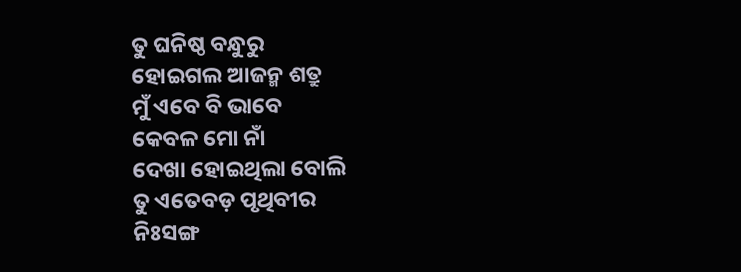ତୁ ଘନିଷ୍ଠ ବନ୍ଧୁରୁ
ହୋଇଗଲ ଆଜନ୍ମ ଶତ୍ରୁ
ମୁଁ ଏବେ ବି ଭାବେ
କେବଳ ମୋ ନାଁ
ଦେଖା ହୋଇଥିଲା ବୋଲି
ତୁ ଏତେବଡ଼ ପୃଥିବୀର
ନିଃସଙ୍ଗ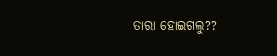ତାରା ହୋଇଗଲୁ??